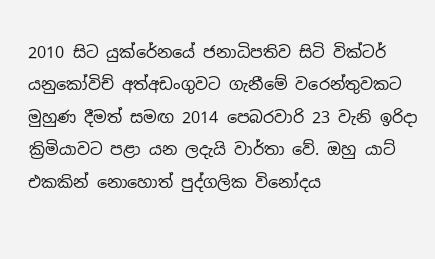2010 සිට යුක්රේනයේ ජනාධිපතිව සිටි වික්ටර් යනුකෝවිච් අත්අඩංගුවට ගැනීමේ වරෙන්තුවකට මුහුණ දීමත් සමඟ 2014 පෙබරවාරි 23 වැනි ඉරිදා ක්‍රිමියාවට පළා යන ලදැයි වාර්තා වේ. ඔහු යාට් එකකින් නොහොත් පුද්ගලික විනෝදය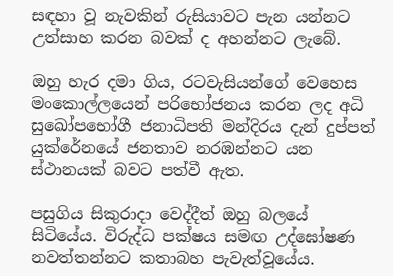සඳහා වූ නැවකින් රුසියාවට පැන යන්නට උත්සාහ කරන බවක් ද අහන්නට ලැබේ.

ඔහු හැර දමා ගිය, රටවැසියන්ගේ වෙහෙස මංකොල්ලයෙන් පරිභෝජනය කරන ලද අධි සුඛෝපභෝගී ජනාධිපති මන්දිරය දැන් දුප්පත් යුක්රේනයේ ජනතාව නරඹන්නට යන ස්ථානයක් බවට පත්වී ඇත.

පසුගිය සිකුරාදා වෙද්දීත් ඔහු බලයේ සිටියේය. විරුද්ධ පක්ෂය සමඟ උද්ඝෝෂණ නවත්තන්නට කතාබහ පැවැත්වූයේය.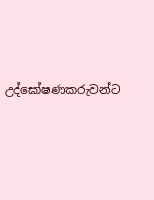උද්ඝෝෂණකරුවන්ට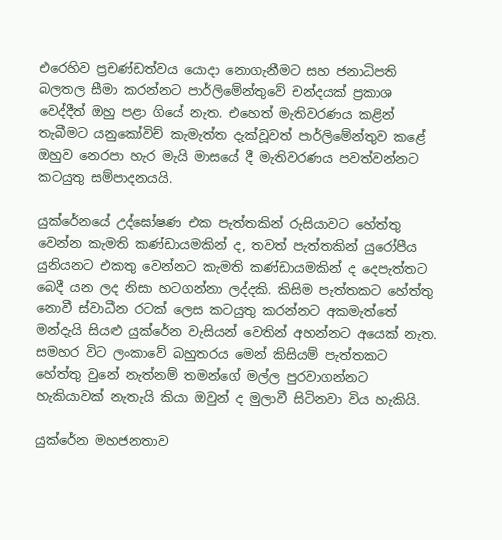එරෙහිව ප්‍රචණ්ඩත්වය යොදා නොගැනීමට සහ ජනාධිපති බලතල සීමා කරන්නට පාර්ලිමේන්තුවේ චන්දයක් ප්‍රකාශ වෙද්දීත් ඔහු පළා ගියේ නැත. එහෙත් මැතිවරණය කළින් තැබීමට යනුකෝවිච් කැමැත්ත දැක්වූවත් පාර්ලිමේන්තුව කළේ ඔහුව නෙරපා හැර මැයි මාසයේ දී මැතිවරණය පවත්වන්නට කටයුතු සම්පාදනයයි.

යුක්රේනයේ උද්ඝෝෂණ එක පැත්තකින් රුසියාවට හේත්තු වෙන්න කැමති කණ්ඩායමකින් ද, තවත් පැත්තකින් යුරෝපීය යුනියනට එකතු වෙන්නට කැමති කණ්ඩායමකින් ද දෙපැත්තට බෙදී යන ලද නිසා හටගන්නා ලද්දකි. කිසිම පැත්තකට හේත්තු නොවී ස්වාධීන රටක් ලෙස කටයුතු කරන්නට අකමැත්තේ මන්දැයි සියළු යුක්රේන වැසියන් වෙතින් අහන්නට අයෙක් නැත. සමහර විට ලංකාවේ බහුතරය මෙන් කිසියම් පැත්තකට හේත්තු වුනේ නැත්නම් තමන්ගේ මල්ල පුරවාගන්නට හැකියාවක් නැතැයි කියා ඔවුන් ද මුලාවී සිටිනවා විය හැකියි.

යුක්රේන මහජනතාව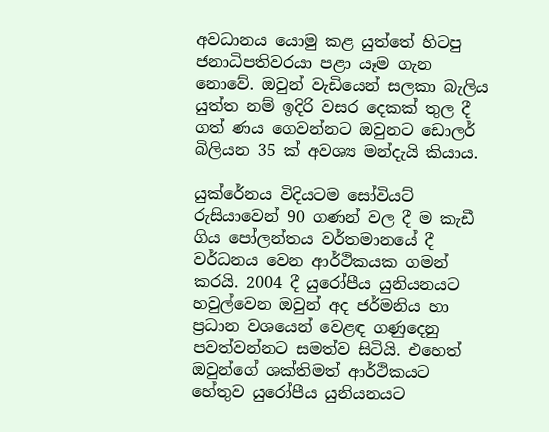අවධානය යොමු කළ යුත්තේ හිටපු ජනාධිපතිවරයා පළා යෑම ගැන නොවේ. ඔවුන් වැඩියෙන් සලකා බැලිය යුත්ත නම් ඉදිරි වසර දෙකක් තුල දී ගත් ණය ගෙවන්නට ඔවුනට ඩොලර් බිලියන 35 ක් අවශ්‍ය මන්දැයි කියාය.

යුක්රේනය විදියටම සෝවියට් රුසියාවෙන් 90 ගණන් වල දී ම කැඩී ගිය පෝලන්තය වර්තමානයේ දී වර්ධනය වෙන ආර්ථිකයක ගමන් කරයි. 2004 දී යුරෝපීය යුනියනයට හවුල්වෙන ඔවුන් අද ජර්මනිය හා ප්‍රධාන වශයෙන් වෙළඳ ගණුදෙනු පවත්වන්නට සමත්ව සිටියි. එහෙත් ඔවුන්ගේ ශක්තිමත් ආර්ථිකයට හේතුව යුරෝපීය යුනියනයට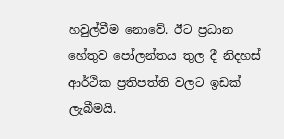හවුල්වීම නොවේ. ඊට ප්‍රධාන හේතුව පෝලන්තය තුල දී නිදහස් ආර්ථික ප්‍රතිපත්ති වලට ඉඩක් ලැබීමයි.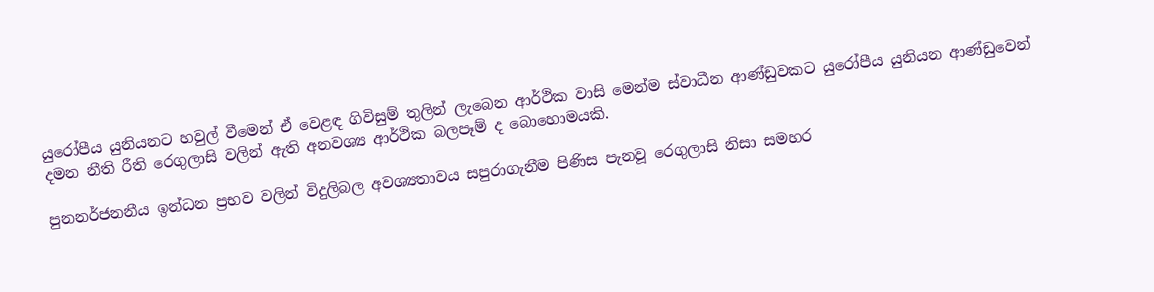යුරෝපීය යුනියනට හවුල් වීමෙන් ඒ වෙළඳ ගිවිසුම් තුලින් ලැබෙන ආර්ථික වාසි මෙන්ම ස්වාධීන ආණ්ඩුවකට යුරෝපීය යුනියන ආණ්ඩුවෙන් දමන නීති රීති රෙගුලාසි වලින් ඇති අනවශ්‍ය ආර්ථික බලපෑම් ද බොහොමයකි.

පුනනර්ජනනීය ඉන්ධන ප්‍රභව වලින් විදුලිබල අවශ්‍යතාවය සපුරාගැනීම පිණිස පැනවූ රෙගුලාසි නිසා සමහර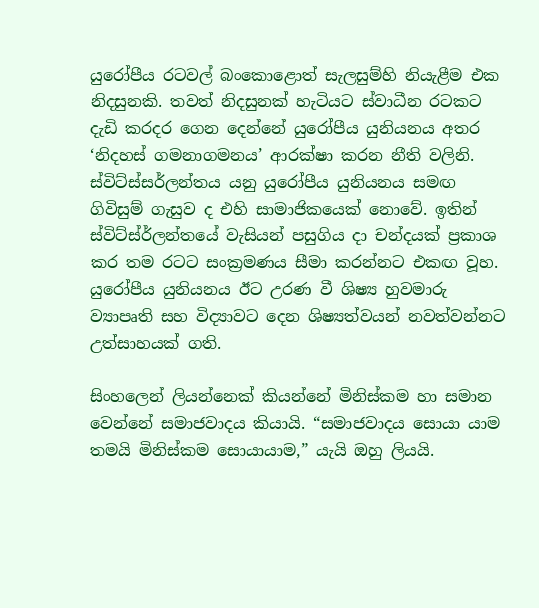යුරෝපීය රටවල් බංකොළොත් සැලසුම්හි නියැළීම එක නිදසුනකි. තවත් නිදසුනක් හැටියට ස්වාධීන රටකට දැඩි කරදර ගෙන දෙන්නේ යුරෝපීය යුනියනය අතර ‘නිදහස් ගමනාගමනය’ ආරක්ෂා කරන නීති වලිනි. ස්විට්ස්සර්ලන්තය යනු යුරෝපීය යුනියනය සමඟ ගිවිසුම් ගැසුව ද එහි සාමාජිකයෙක් නොවේ. ඉතින් ස්විට්ස්ර්ලන්තයේ වැසියන් පසුගිය දා චන්දයක් ප්‍රකාශ කර තම රටට සංක්‍රමණය සීමා කරන්නට එකඟ වූහ. යුරෝපීය යුනියනය ඊට උරණ වී ශිෂ්‍ය හුවමාරු ව්‍යාපෘති සහ විද්‍යාවට දෙන ශිෂ්‍යත්වයන් නවත්වන්නට උත්සාහයක් ගති.

සිංහලෙන් ලියන්නෙක් කියන්නේ මිනිස්කම හා සමාන වෙන්නේ සමාජවාදය කියායි. “සමාජවාදය සොයා යාම තමයි මිනිස්කම සොයායාම,” යැයි ඔහු ලියයි.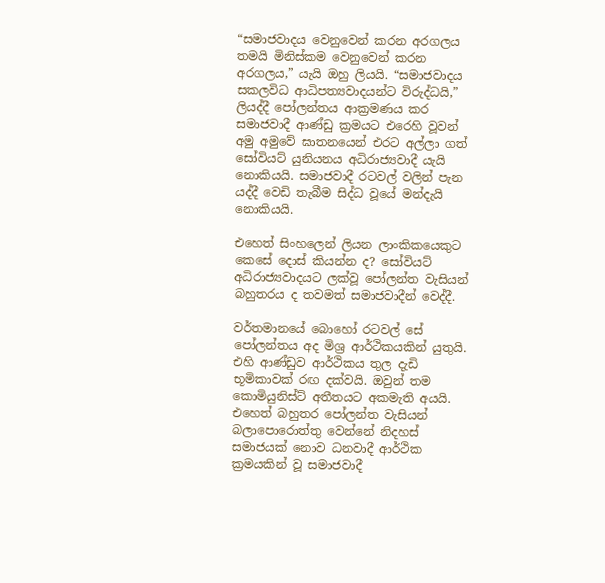“සමාජවාදය වෙනුවෙන් කරන අරගලය තමයි මිනිස්කම වෙනුවෙන් කරන අරගලය,” යැයි ඔහු ලියයි. “සමාජවාදය සකලවිධ ආධිපත්‍යවාදයන්ට විරුද්ධයි,” ලියද්දී පෝලන්තය ආක්‍රමණය කර සමාජවාදී ආණ්ඩු ක්‍රමයට එරෙහි වූවන් අමු අමුවේ ඝාතනයෙන් එරට අල්ලා ගත් සෝවියට් යුනියනය අධිරාජ්‍යවාදී යැයි නොකියයි. සමාජවාදී රටවල් වලින් පැන යද්දී වෙඩි තැබීම සිද්ධ වූයේ මන්දැයි නොකියයි.

එහෙත් සිංහලෙන් ලියන ලාංකිකයෙකුට කෙසේ දොස් කියන්න ද? සෝවියට් අධිරාජ්‍යවාදයට ලක්වූ පෝලන්ත වැසියන් බහුතරය ද තවමත් සමාජවාදීන් වෙද්දී.

වර්තමානයේ බොහෝ රටවල් සේ පෝලන්තය අද මිශ්‍ර ආර්ථිකයකින් යුතුයි. එහි ආණ්ඩුව ආර්ථිකය තුල දැඩි භූමිකාවක් රඟ දක්වයි. ඔවුන් තම කොමියුනිස්ට් අතීතයට අකමැති අයයි. එහෙත් බහුතර පෝලන්ත වැසියන් බලාපොරොත්තු වෙන්නේ නිදහස් සමාජයක් නොව ධනවාදී ආර්ථික ක්‍රමයකින් වූ සමාජවාදී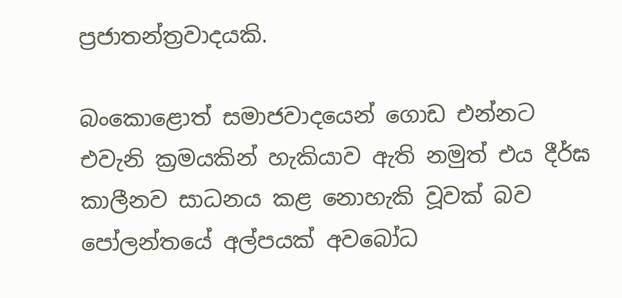ප්‍රජාතන්ත්‍රවාදයකි.

බංකොළොත් සමාජවාදයෙන් ගොඩ එන්නට එවැනි ක්‍රමයකින් හැකියාව ඇති නමුත් එය දීර්ඝ කාලීනව සාධනය කළ නොහැකි වූවක් බව පෝලන්තයේ අල්පයක් අවබෝධ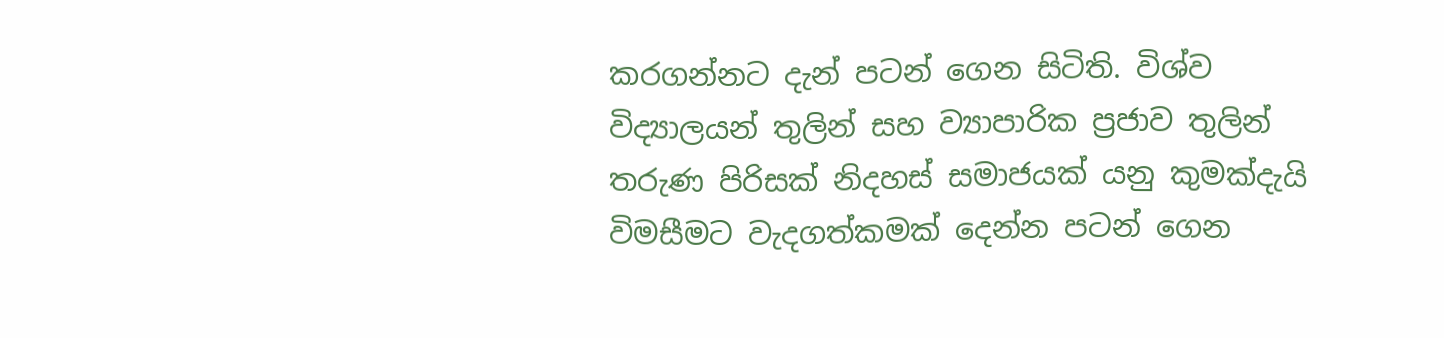කරගන්නට දැන් පටන් ගෙන සිටිති. විශ්ව විද්‍යාලයන් තුලින් සහ ව්‍යාපාරික ප්‍රජාව තුලින් තරුණ පිරිසක් නිදහස් සමාජයක් යනු කුමක්දැයි විමසීමට වැදගත්කමක් දෙන්න පටන් ගෙන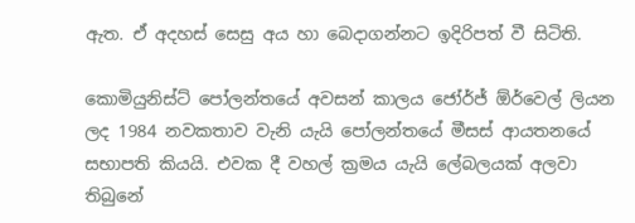ඇත. ඒ අදහස් සෙසු අය හා බෙදාගන්නට ඉදිරිපත් වී සිටිති.

කොමියුනිස්ට් පෝලන්තයේ අවසන් කාලය ජෝර්ජ් ඕර්වෙල් ලියන ලද 1984 නවකතාව වැනි යැයි පෝලන්තයේ මීසස් ආයතනයේ සභාපති කියයි. එවක දී වහල් ක්‍රමය යැයි ලේබලයක් අලවා තිබුනේ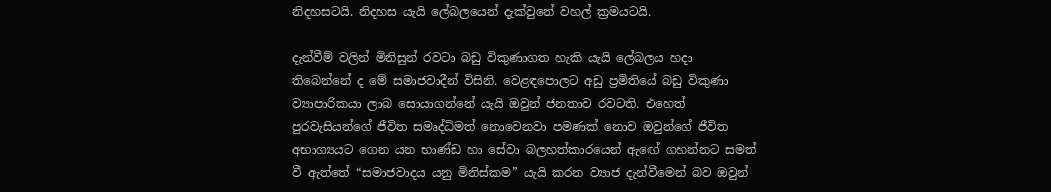නිදහසටයි. නිදහස යැයි ලේබලයෙන් දැක්වුනේ වහල් ක්‍රමයටයි.

දැන්වීම් වලින් මිනිසුන් රවටා බඩු විකුණාගත හැකි යැයි ලේබලය හදා තිබෙන්නේ ද මේ සමාජවාදීන් විසිනි. වෙළඳපොලට අඩු ප්‍රමිතියේ බඩු විකුණා ව්‍යාපාරිකයා ලාබ සොයාගන්නේ යැයි ඔවුන් ජනතාව රවටති. එහෙත් පුරවැසියන්ගේ ජීවිත සමෘද්ධිමත් නොවෙනවා පමණක් නොව ඔවුන්ගේ ජීවිත අභාග්‍යයට ගෙන යන භාණ්ඩ හා සේවා බලහත්කාරයෙන් ඇඟේ ගහන්නට සමත් වී ඇත්තේ “සමාජවාදය යනු මිනිස්කම” යැයි කරන ව්‍යාජ දැන්වීමෙන් බව ඔවුන්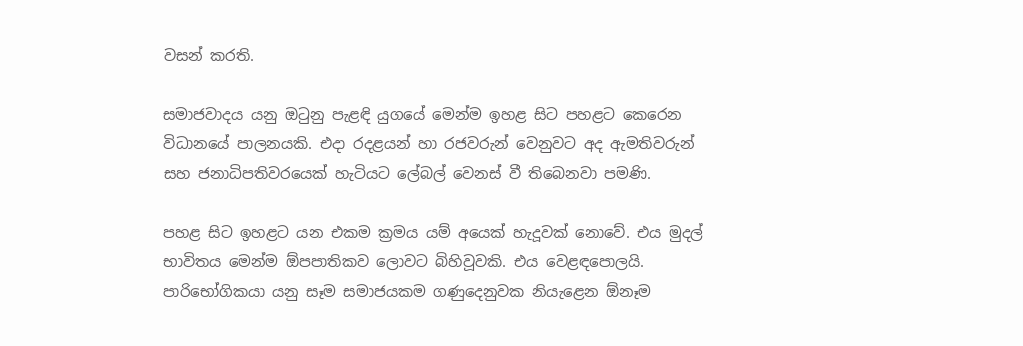වසන් කරති.

සමාජවාදය යනු ඔටුනු පැළඳි යුගයේ මෙන්ම ඉහළ සිට පහළට කෙරෙන විධානයේ පාලනයකි. එදා රදළයන් හා රජවරුන් වෙනුවට අද ඇමතිවරුන් සහ ජනාධිපතිවරයෙක් හැටියට ලේබල් වෙනස් වී තිබෙනවා පමණි.

පහළ සිට ඉහළට යන එකම ක්‍රමය යම් අයෙක් හැදූවක් නොවේ. එය මුදල් භාවිතය මෙන්ම ඕපපාතිකව ලොවට බිහිවූවකි. එය වෙළඳපොලයි. පාරිභෝගිකයා යනු සෑම සමාජයකම ගණුදෙනුවක නියැළෙන ඕනෑම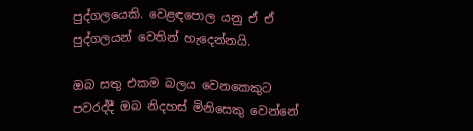පුද්ගලයෙකි. වෙළඳපොල යනු ඒ ඒ පුද්ගලයන් වෙතින් හැදෙන්නයි.

ඔබ සතු එකම බලය වෙනකෙකුට පවරද්දී ඔබ නිදහස් මිනිසෙකු වෙන්නේ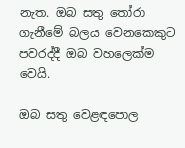නැත. ඔබ සතු තෝරා ගැනීමේ බලය වෙනකෙකුට පවරද්දී ඔබ වහලෙක්ම වෙයි.

ඔබ සතු වෙළඳපොල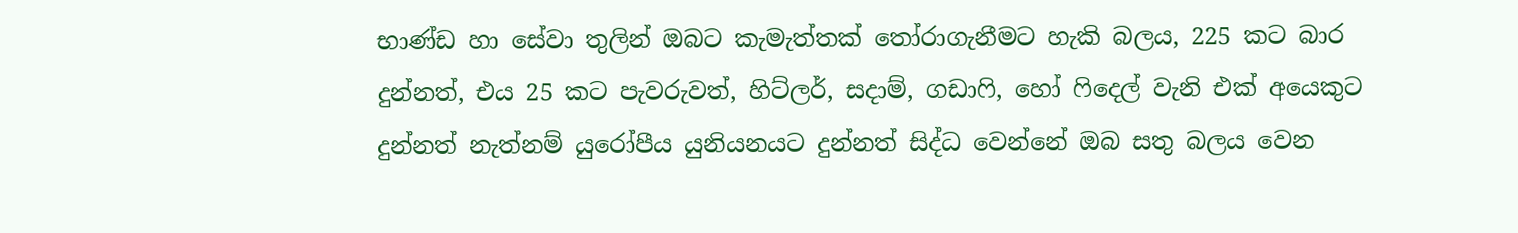භාණ්ඩ හා සේවා තුලින් ඔබට කැමැත්තක් තෝරාගැනීමට හැකි බලය, 225 කට බාර දුන්නත්, එය 25 කට පැවරුවත්, හිට්ලර්, සදාම්, ගඩාෆි, හෝ ෆිදෙල් වැනි එක් අයෙකුට දුන්නත් නැත්නම් යුරෝපීය යුනියනයට දුන්නත් සිද්ධ වෙන්නේ ඔබ සතු බලය වෙන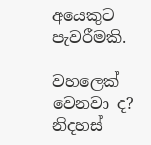අයෙකුට පැවරීමකි.

වහලෙක් වෙනවා ද? නිදහස්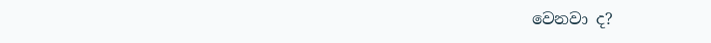වෙනවා ද?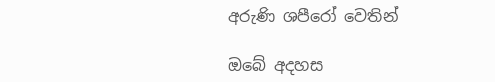අරුණි ශපීරෝ‍ වෙතින්

ඔබේ අදහස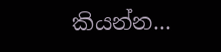කියන්න...